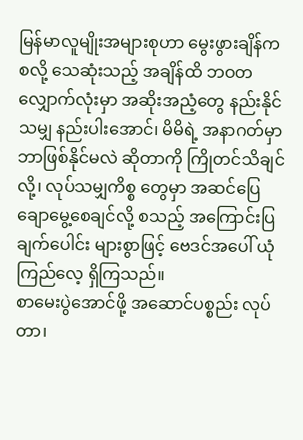မြန်မာလူမျိုးအများစုဟာ မွေးဖွားချိန်ကစလို့ သေဆုံးသည့် အချိန်ထိ ဘဝတလျှောက်လုံးမှာ အဆိုးအညံ့တွေ နည်းနိုင်သမျှ နည်းပါးအောင်၊ မိမိရဲ့ အနာဂတ်မှာ ဘာဖြစ်နိုင်မလဲ ဆိုတာကို ကြိုတင်သိချင်လို့၊ လုပ်သမျှကိစ္စ တွေမှာ အဆင်ပြေ ချောမွေ့စေချင်လို့ စသည့် အကြောင်းပြချက်ပေါင်း များစွာဖြင့် ဗေဒင်အပေါ် ယုံကြည်လေ့ ရှိကြသည်။
စာမေးပွဲအောင်ဖို့ အဆောင်ပစ္စည်း လုပ်တာ၊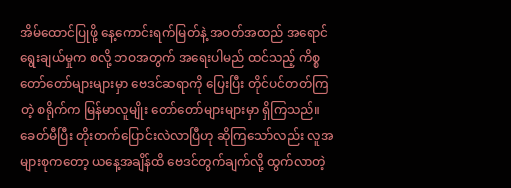အိမ်ထောင်ပြုဖို့ နေ့ကောင်းရက်မြတ်နဲ့ အဝတ်အထည် အရောင် ရွေးချယ်မှုက စလို့ ဘဝအတွက် အရေးပါမည် ထင်သည့် ကိစ္စ တော်တော်များများမှာ ဗေဒင်ဆရာကို ပြေးပြီး တိုင်ပင်တတ်ကြတဲ့ စရိုက်က မြန်မာလူမျိုး တော်တော်များများမှာ ရှိကြသည်။
ခေတ်မီပြီး တိုးတက်ပြောင်းလဲလာပြီဟု ဆိုကြသော်လည်း လူအများစုကတော့ ယနေ့အချိန်ထိ ဗေဒင်တွက်ချက်လို့ ထွက်လာတဲ့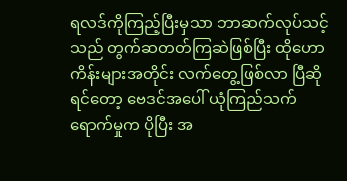ရလဒ်ကိုကြည့်ပြီးမှသာ ဘာဆက်လုပ်သင့်သည် တွက်ဆတတ်ကြဆဲဖြစ်ပြီး ထိုဟော ကိန်းများအတိုင်း လက်တွေ့ဖြစ်လာ ပြီဆိုရင်တော့ ဗေဒင်အပေါ် ယုံကြည်သက်ရောက်မှုက ပိုပြီး အ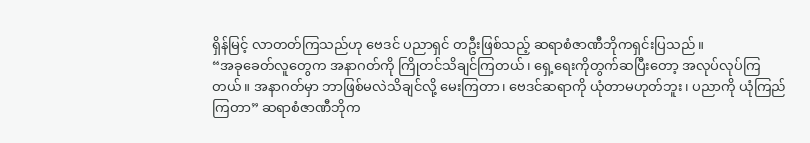ရှိန်မြင့် လာတတ်ကြသည်ဟု ဗေဒင် ပညာရှင် တဦးဖြစ်သည့် ဆရာစံဇာဏီဘိုကရှင်းပြသည်။
“အခုခေတ်လူတွေက အနာဂတ်ကို ကြိုတင်သိချင်ကြတယ်၊ ရှေ့ရေးကိုတွက်ဆပြီးတော့ အလုပ်လုပ်ကြတယ်။ အနာဂတ်မှာ ဘာဖြစ်မလဲသိချင်လို့ မေးကြတာ၊ ဗေဒင်ဆရာကို ယုံတာမဟုတ်ဘူး၊ ပညာကို ယုံကြည်ကြတာ” ဆရာစံဇာဏီဘိုက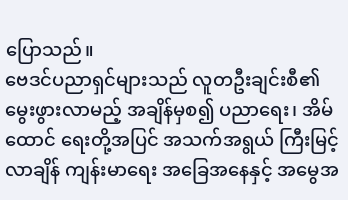ပြောသည်။
ဗေဒင်ပညာရှင်များသည် လူတဦးချင်းစီ၏ မွေးဖွားလာမည့် အချိန်မှစ၍ ပညာရေး၊ အိမ်ထောင် ရေးတို့အပြင် အသက်အရွယ် ကြီးမြင့်လာချိန် ကျန်းမာရေး အခြေအနေနှင့် အမွေအ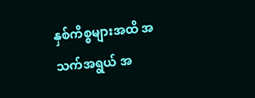နှစ်ကိစ္စများအထိ အသက်အရွယ် အ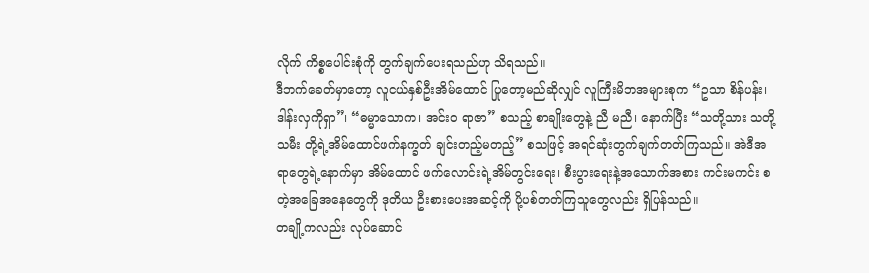လိုက် ကိစ္စပေါင်းစုံကို တွက်ချက်ပေးရသည်ဟု သိရသည်။
ဒီဘက်ခေတ်မှာတော့ လူငယ်နှစ်ဦးအိမ်ထောင် ပြုတော့မည်ဆိုလျှင် လူကြီးမိဘအများစုက “ဥသာ စိန်ပန်း၊ ဒါန်းလှကိုရှာ”၊ “ဓမ္မာသောက၊ အင်းဝ ရာဇာ” စသည့် စာချိုးတွေနဲ့ ညီ မညီ၊ နောက်ပြီး “သတို့သား သတို့သမီး တို့ရဲ့အိမ်ထောင်ဖက်နက္ခတ် ချင်းတည့်မတည့်” စသဖြင့် အရင်ဆုံးတွက်ချက်တတ်ကြသည်။ အဲဒီအရာတွေရဲ့နောက်မှာ အိမ်ထောင် ဖက်လောင်းရဲ့အိမ်တွင်းရေး၊ စီးပွားရေးနဲ့အသောက်အစား ကင်းမကင်း စတဲ့အခြေအနေတွေကို ဒုတိယ ဦးစားပေးအဆင့်ကို ပို့ပစ်တတ်ကြသူတွေလည်း ရှိပြန်သည်။
တချို့ကလည်း လုပ်ဆောင်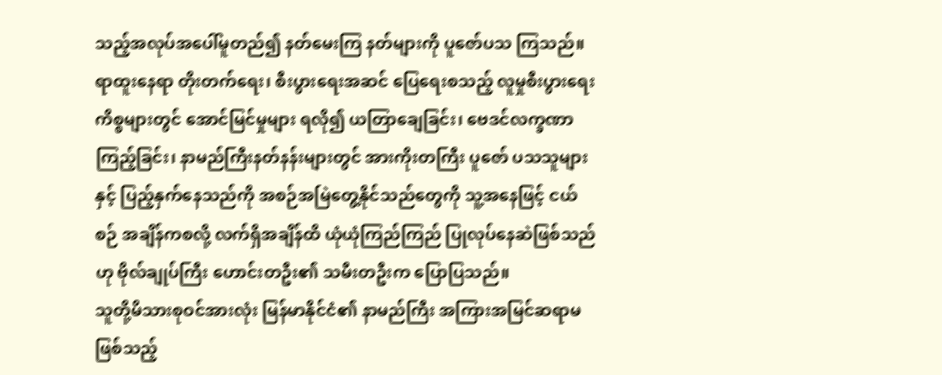သည့်အလုပ်အပေါ်မူတည်၍ နတ်မေးကြ နတ်များကို ပူဇော်ပသ ကြသည်။
ရာထူးနေရာ တိုးတက်ရေး၊ စီးပွားရေးအဆင် ပြေရေးစသည့် လူမှုစီးပွားရေးကိစ္စများတွင် အောင်မြင်မှုများ ရလို၍ ယတြာချေခြင်း၊ ဗေဒင်လက္ခဏာ ကြည့်ခြင်း၊ နာမည်ကြီးနတ်နန်းများတွင် အားကိုးတကြီး ပူဇော် ပသသူများနှင့် ပြည့်နှက်နေသည်ကို အစဉ်အမြဲတွေ့နိုင်သည်တွေကို သူ့အနေဖြင့် ငယ်စဉ် အချိန်ကစလို့ လက်ရှိအချိန်ထိ ယုံယုံကြည်ကြည် ပြုလုပ်နေဆဲဖြစ်သည်ဟု ဗိုလ်ချုပ်ကြီး ဟောင်းတဦး၏ သမီးတဦးက ပြောပြသည်။
သူတို့မိသားစုဝင်အားလုံး မြန်မာနိုင်ငံ၏ နာမည်ကြီး အကြားအမြင်ဆရာမဖြစ်သည့်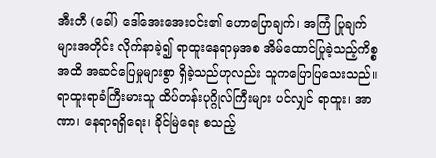အီးတီ (ခေါ်) ဒေါ်အေးအေးဝင်း၏ ဟောပြောချက်၊ အကြံ ပြုချက်များအတိုင်း လိုက်နာခဲ့၍ ရာထူးနေရာမှအစ အိမ်ထောင်ပြုခဲ့သည့်ကိစ္စအထိ အဆင်ပြေမှုများစွာ ရှိခဲ့သည်ဟုလည်း သူကပြောပြသေးသည်။
ရာထူးရာခံကြီးမားသူ ထိပ်တန်းပုဂ္ဂိုလ်ကြီးများ ပင်လျှင် ရာထူး၊ အာဏာ၊ နေရာရရှိရေး၊ ခိုင်မြဲရေး စသည့်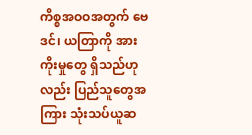ကိစ္စအဝဝအတွက် ဗေဒင်၊ ယတြာကို အားကိုးမှုတွေ ရှိသည်ဟုလည်း ပြည်သူတွေအကြား သုံးသပ်ယူဆ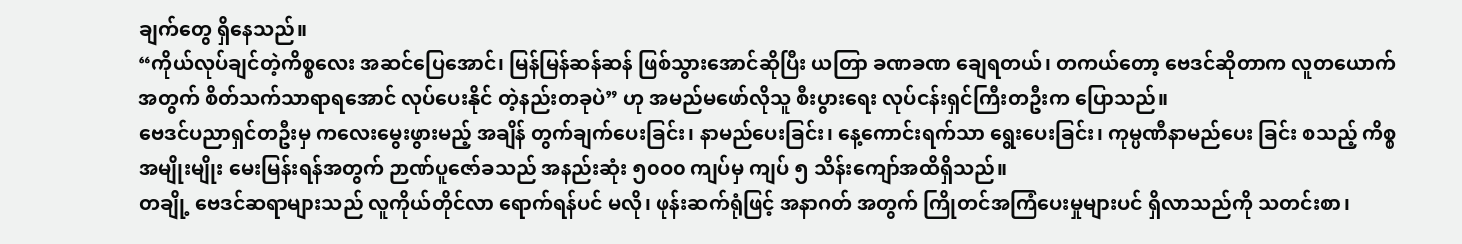ချက်တွေ ရှိနေသည်။
“ကိုယ်လုပ်ချင်တဲ့ကိစ္စလေး အဆင်ပြေအောင်၊ မြန်မြန်ဆန်ဆန် ဖြစ်သွားအောင်ဆိုပြီး ယတြာ ခဏခဏ ချေရတယ်၊ တကယ်တော့ ဗေဒင်ဆိုတာက လူတယောက်အတွက် စိတ်သက်သာရာရအောင် လုပ်ပေးနိုင် တဲ့နည်းတခုပဲ” ဟု အမည်မဖော်လိုသူ စီးပွားရေး လုပ်ငန်းရှင်ကြီးတဦးက ပြောသည်။
ဗေဒင်ပညာရှင်တဦးမှ ကလေးမွေးဖွားမည့် အချိန် တွက်ချက်ပေးခြင်း၊ နာမည်ပေးခြင်း၊ နေ့ကောင်းရက်သာ ရွေးပေးခြင်း၊ ကုမ္ပဏီနာမည်ပေး ခြင်း စသည့် ကိစ္စအမျိုးမျိုး မေးမြန်းရန်အတွက် ဉာဏ်ပူဇော်ခသည် အနည်းဆုံး ၅၀ဝ၀ ကျပ်မှ ကျပ် ၅ သိန်းကျော်အထိရှိသည်။
တချို့ ဗေဒင်ဆရာများသည် လူကိုယ်တိုင်လာ ရောက်ရန်ပင် မလို၊ ဖုန်းဆက်ရုံဖြင့် အနာဂတ် အတွက် ကြိုတင်အကြံပေးမှုများပင် ရှိလာသည်ကို သတင်းစာ၊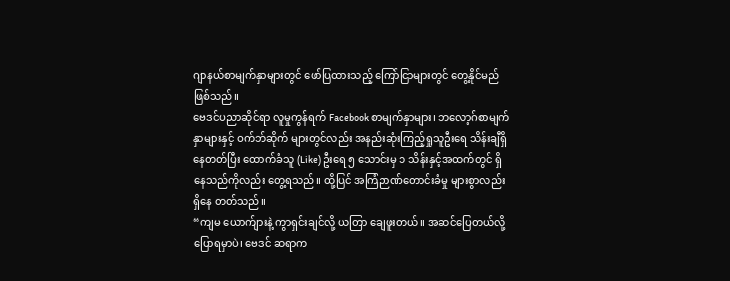ဂျာနယ်စာမျက်နှာများတွင် ဖော်ပြထားသည့် ကြော်ငြာများတွင် တွေ့နိုင်မည်ဖြစ်သည်။
ဗေဒင်ပညာဆိုင်ရာ လူမှုကွန်ရက် Facebook စာမျက်နှာများ၊ ဘလော့ဂ်စာမျက်နှာများနှင့် ဝက်ဘ်ဆိုက် များတွင်လည်း အနည်းဆုံးကြည့်ရှုသူဦးရေ သိန်းချီရှိနေတတ်ပြီး ထောက်ခံသူ (Like) ဦးရေ ၅ သောင်းမှ ၁ သိန်းနှင့်အထက်တွင် ရှိနေသည်ကိုလည်း တွေ့ရသည်။ ထို့ပြင် အကြံဉာဏ်တောင်းခံမှု များစွာလည်း ရှိနေ တတ်သည်။
“ကျမ ယောက်ျားနဲ့ ကွာရှင်းချင်လို့ ယတြာ ချေဖူးတယ်။ အဆင်ပြေတယ်လို့ ပြောရမှာပဲ၊ ဗေဒင် ဆရာက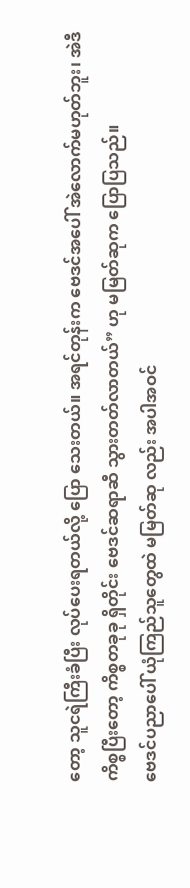တော့ သူငရဲကြီးခံပြီး လုပ်ပေးရတယ်လို့ ပြော သေးတယ်။ အရင်တုန်းက ဗေဒင်အပေါ် အဲလောက်မဟုတ်ဘူး၊ အဲဒီ ကိစ္စပြီးတော့ ကိစ္စတခုခု ရှိတိုင်း ဗေဒင်ဆရာဆီ သွားတတ်လာတယ်” ဟု မမြတ်ဆုက ပြောပြသည်။
ဗေဒင်ပညာပေါ် ယုံကြည်သူတွေထဲ မမြတ်ဆု လည်း အပါအဝင်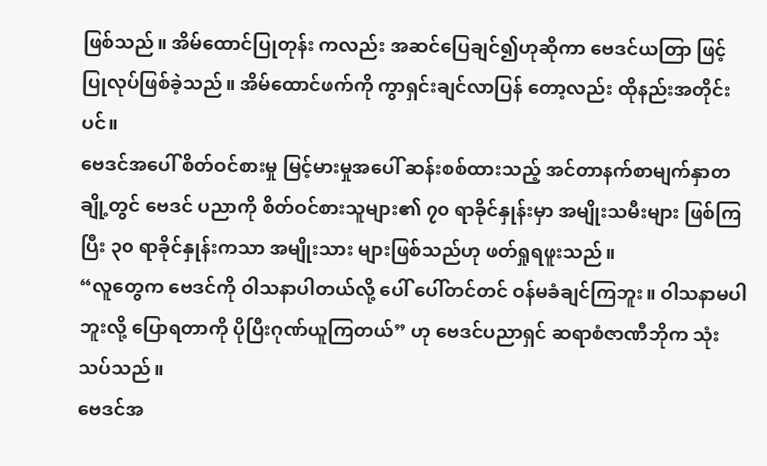ဖြစ်သည်။ အိမ်ထောင်ပြုတုန်း ကလည်း အဆင်ပြေချင်၍ဟုဆိုကာ ဗေဒင်ယတြာ ဖြင့် ပြုလုပ်ဖြစ်ခဲ့သည်။ အိမ်ထောင်ဖက်ကို ကွာရှင်းချင်လာပြန် တော့လည်း ထိုနည်းအတိုင်းပင်။
ဗေဒင်အပေါ် စိတ်ဝင်စားမှု မြင့်မားမှုအပေါ် ဆန်းစစ်ထားသည့် အင်တာနက်စာမျက်နှာတချို့တွင် ဗေဒင် ပညာကို စိတ်ဝင်စားသူများ၏ ၇၀ ရာခိုင်နှုန်းမှာ အမျိုးသမီးများ ဖြစ်ကြပြီး ၃၀ ရာခိုင်နှုန်းကသာ အမျိုးသား များဖြစ်သည်ဟု ဖတ်ရှုရဖူးသည်။
“လူတွေက ဗေဒင်ကို ဝါသနာပါတယ်လို့ ပေါ် ပေါ်တင်တင် ဝန်မခံချင်ကြဘူး။ ဝါသနာမပါဘူးလို့ ပြောရတာကို ပိုပြီးဂုဏ်ယူကြတယ်” ဟု ဗေဒင်ပညာရှင် ဆရာစံဇာဏီဘိုက သုံးသပ်သည်။
ဗေဒင်အ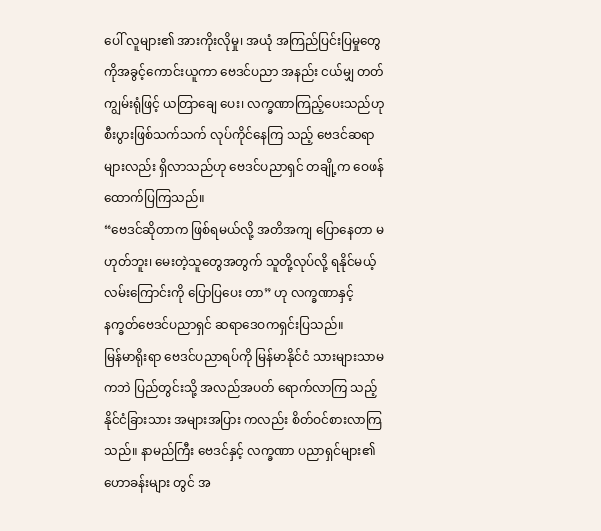ပေါ် လူများ၏ အားကိုးလိုမှု၊ အယုံ အကြည်ပြင်းပြမှုတွေကိုအခွင့်ကောင်းယူကာ ဗေဒင်ပညာ အနည်း ငယ်မျှ တတ်ကျွမ်းရုံဖြင့် ယတြာချေ ပေး၊ လက္ခဏာကြည့်ပေးသည်ဟု စီးပွားဖြစ်သက်သက် လုပ်ကိုင်နေကြ သည့် ဗေဒင်ဆရာများလည်း ရှိလာသည်ဟု ဗေဒင်ပညာရှင် တချို့က ဝေဖန်ထောက်ပြကြသည်။
“ဗေဒင်ဆိုတာက ဖြစ်ရမယ်လို့ အတိအကျ ပြောနေတာ မဟုတ်ဘူး၊ မေးတဲ့သူတွေအတွက် သူတို့လုပ်လို့ ရနိုင်မယ့် လမ်းကြောင်းကို ပြောပြပေး တာ” ဟု လက္ခဏာနှင့် နက္ခတ်ဗေဒင်ပညာရှင် ဆရာဒေဝကရှင်းပြသည်။
မြန်မာရိုးရာ ဗေဒင်ပညာရပ်ကို မြန်မာနိုင်ငံ သားများသာမကဘဲ ပြည်တွင်းသို့ အလည်အပတ် ရောက်လာကြ သည့် နိုင်ငံခြားသား အများအပြား ကလည်း စိတ်ဝင်စားလာကြသည်။ နာမည်ကြီး ဗေဒင်နှင့် လက္ခဏာ ပညာရှင်များ၏ ဟောခန်းများ တွင် အ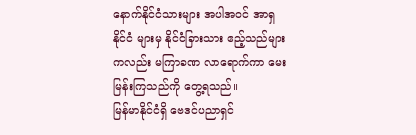နောက်နိုင်ငံသားများ အပါအဝင် အာရှနိုင်ငံ များမှ နိုင်ငံခြားသား ဧည့်သည်များကလည်း မကြာခဏ လာရောက်ကာ မေးမြန်းကြသည်ကို တွေ့ရသည်။
မြန်မာနိုင်ငံရှိ ဗေဒင်ပညာရှင်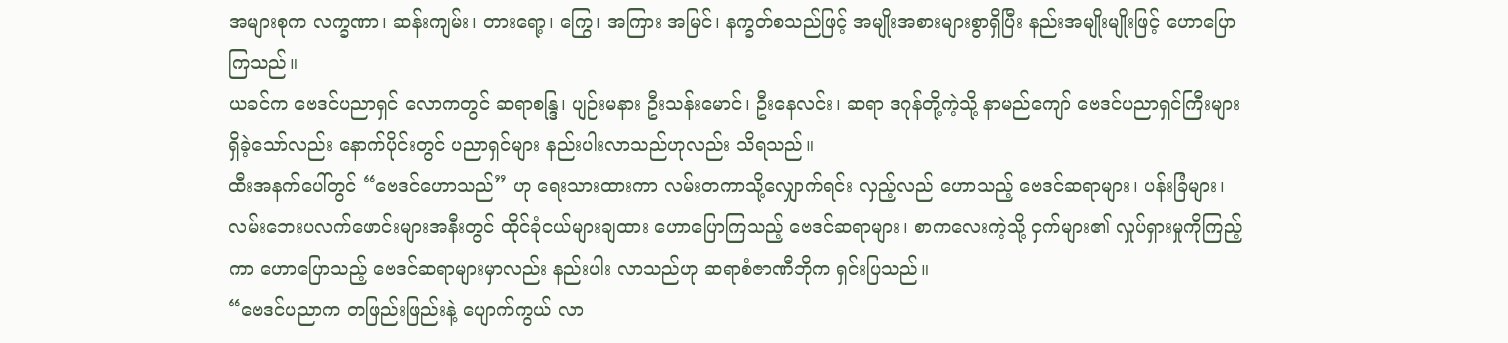အများစုက လက္ခဏာ၊ ဆန်းကျမ်း၊ တားရော့၊ ကြွေ၊ အကြား အမြင်၊ နက္ခတ်စသည်ဖြင့် အမျိုးအစားများစွာရှိပြီး နည်းအမျိုးမျိုးဖြင့် ဟောပြောကြသည်။
ယခင်က ဗေဒင်ပညာရှင် လောကတွင် ဆရာစန္ဒြ၊ ပျဉ်းမနား ဦးသန်းမောင်၊ ဦးနေလင်း၊ ဆရာ ဒဂုန်တို့ကဲ့သို့ နာမည်ကျော် ဗေဒင်ပညာရှင်ကြီးများ ရှိခဲ့သော်လည်း နောက်ပိုင်းတွင် ပညာရှင်များ နည်းပါးလာသည်ဟုလည်း သိရသည်။
ထီးအနက်ပေါ်တွင် “ဗေဒင်ဟောသည်” ဟု ရေးသားထားကာ လမ်းတကာသို့လျှောက်ရင်း လှည့်လည် ဟောသည့် ဗေဒင်ဆရာများ၊ ပန်းခြံများ၊ လမ်းဘေးပလက်ဖောင်းများအနီးတွင် ထိုင်ခုံငယ်များချထား ဟောပြောကြသည့် ဗေဒင်ဆရာများ၊ စာကလေးကဲ့သို့ ငှက်များ၏ လှုပ်ရှားမှုကိုကြည့်ကာ ဟောပြောသည့် ဗေဒင်ဆရာများမှာလည်း နည်းပါး လာသည်ဟု ဆရာစံဇာဏီဘိုက ရှင်းပြသည်။
“ဗေဒင်ပညာက တဖြည်းဖြည်းနဲ့ ပျောက်ကွယ် လာ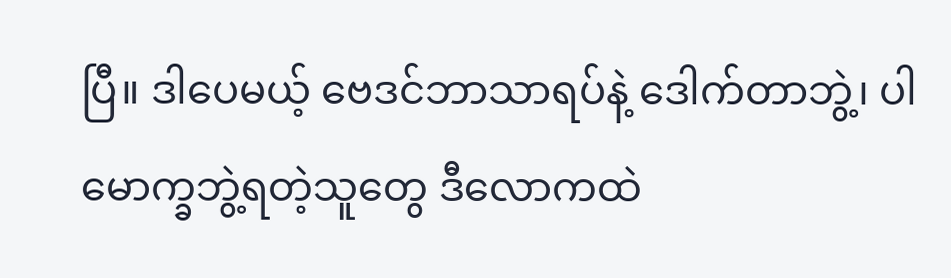ပြီ။ ဒါပေမယ့် ဗေဒင်ဘာသာရပ်နဲ့ ဒေါက်တာဘွဲ့၊ ပါမောက္ခဘွဲ့ရတဲ့သူတွေ ဒီလောကထဲ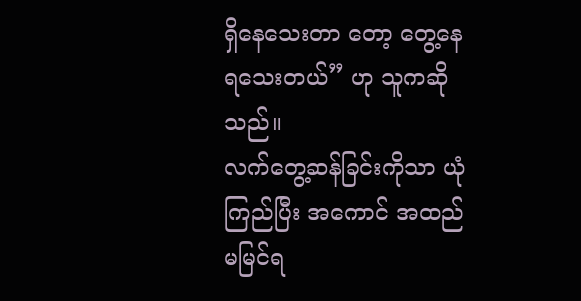ရှိနေသေးတာ တော့ တွေ့နေရသေးတယ်” ဟု သူကဆိုသည်။
လက်တွေ့ဆန်ခြင်းကိုသာ ယုံကြည်ပြီး အကောင် အထည် မမြင်ရ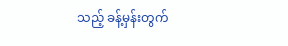သည့် ခန့်မှန်းတွက်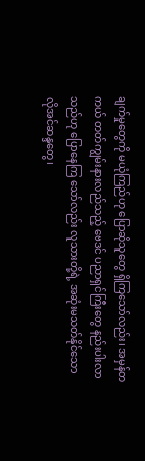ချက်မှုတွေကို မယုံကြည်ဟု ပြောဆိုသူတွေ ရှိကြသော်လည်း၊ အမှန်တကယ် တတ်ကျွမ်းနားလည်သည့် ဗေဒင် ပညာရှင်ကြီးတွေ နည်းပါးလာသည်ဟု ပြောနေကြ သော်လည်း လူသားတို့ရဲ့ အဆုံးမသတ်နိုင်သော လိုအင်ဆန္ဒတွေ၊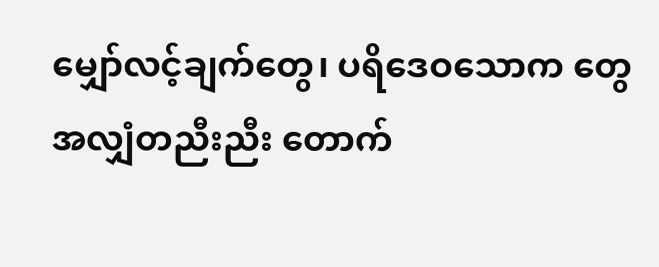မျှော်လင့်ချက်တွေ၊ ပရိဒေဝသောက တွေ အလျှံတညီးညီး တောက်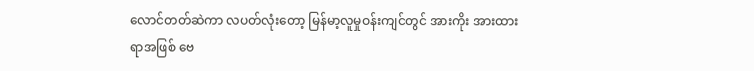လောင်တတ်ဆဲကာ လပတ်လုံးတော့ မြန်မာ့လူမှုဝန်းကျင်တွင် အားကိုး အားထားရာအဖြစ် ဗေ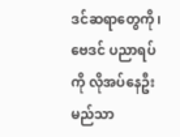ဒင်ဆရာတွေကို၊ ဗေဒင် ပညာရပ်ကို လိုအပ်နေဦးမည်သာ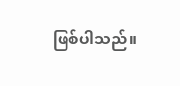ဖြစ်ပါသည်။